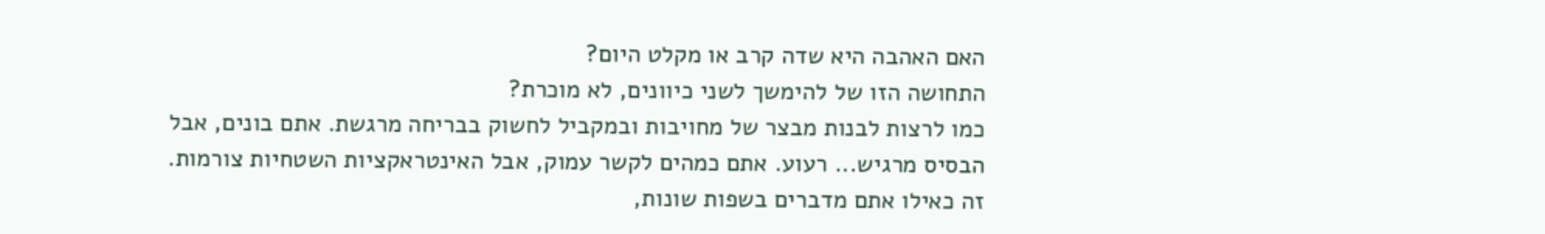האם האהבה היא שדה קרב או מקלט היום?
התחושה הזו של להימשך לשני כיוונים, לא מוכרת?
כמו לרצות לבנות מבצר של מחויבות ובמקביל לחשוק בבריחה מרגשת. אתם בונים, אבל הבסיס מרגיש... רעוע. אתם כמהים לקשר עמוק, אבל האינטראקציות השטחיות צורמות. זה כאילו אתם מדברים בשפות שונות,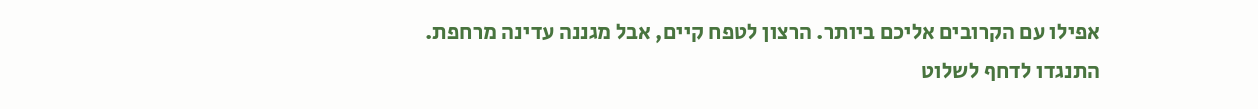אפילו עם הקרובים אליכם ביותר. הרצון לטפח קיים, אבל מגננה עדינה מרחפת.
התנגדו לדחף לשלוט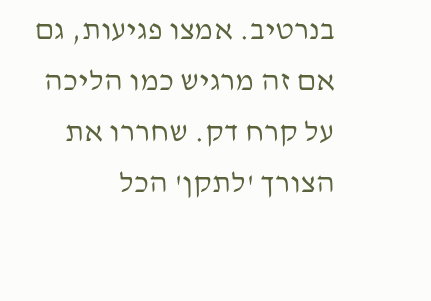בנרטיב. אמצו פגיעות, גם אם זה מרגיש כמו הליכה על קרח דק. שחררו את הצורך 'לתקן' הכל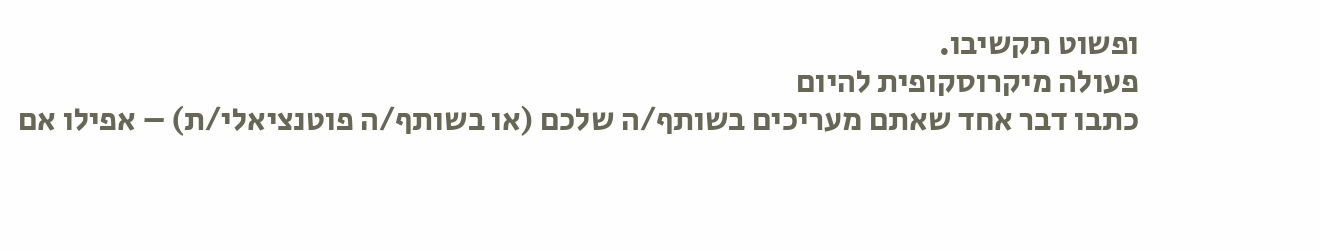ופשוט תקשיבו.
פעולה מיקרוסקופית להיום
כתבו דבר אחד שאתם מעריכים בשותף/ה שלכם (או בשותף/ה פוטנציאלי/ת) – אפילו אם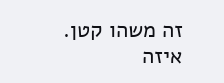זה משהו קטן.
איזה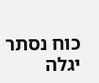כוח נסתר יגלה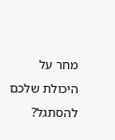מחר על היכולת שלכם להסתגל?